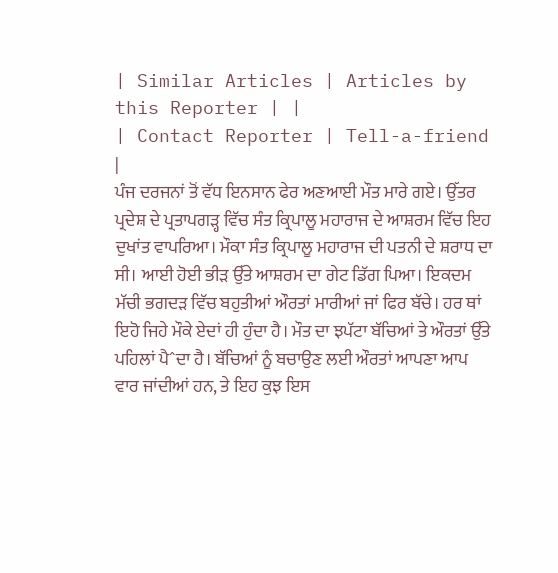| Similar Articles | Articles by this Reporter | |
| Contact Reporter | Tell-a-friend |
ਪੰਜ ਦਰਜਨਾਂ ਤੋਂ ਵੱਧ ਇਨਸਾਨ ਫੇਰ ਅਣਆਈ ਮੌਤ ਮਾਰੇ ਗਏ। ਉੱਤਰ ਪ੍ਰਦੇਸ਼ ਦੇ ਪ੍ਰਤਾਪਗੜ੍ਹ ਵਿੱਚ ਸੰਤ ਕ੍ਰਿਪਾਲੂ ਮਹਾਰਾਜ ਦੇ ਆਸ਼ਰਮ ਵਿੱਚ ਇਹ ਦੁਖਾਂਤ ਵਾਪਰਿਆ। ਮੌਕਾ ਸੰਤ ਕ੍ਰਿਪਾਲੂ ਮਹਾਰਾਜ ਦੀ ਪਤਨੀ ਦੇ ਸ਼ਰਾਧ ਦਾ ਸੀ। ਆਈ ਹੋਈ ਭੀੜ ਉੱਤੇ ਆਸ਼ਰਮ ਦਾ ਗੇਟ ਡਿੱਗ ਪਿਆ। ਇਕਦਮ ਮੱਚੀ ਭਗਦੜ ਵਿੱਚ ਬਹੁਤੀਆਂ ਔਰਤਾਂ ਮਾਰੀਆਂ ਜਾਂ ਫਿਰ ਬੱਚੇ। ਹਰ ਥਾਂ ਇਹੋ ਜਿਹੇ ਮੌਕੇ ਏਦਾਂ ਹੀ ਹੁੰਦਾ ਹੈ। ਮੌਤ ਦਾ ਝਪੱਟਾ ਬੱਚਿਆਂ ਤੇ ਔਰਤਾਂ ਉੱਤੇ ਪਹਿਲਾਂ ਪੈˆਦਾ ਹੈ। ਬੱਚਿਆਂ ਨੂੰ ਬਚਾਉਣ ਲਈ ਔਰਤਾਂ ਆਪਣਾ ਆਪ ਵਾਰ ਜਾਂਦੀਆਂ ਹਨ, ਤੇ ਇਹ ਕੁਝ ਇਸ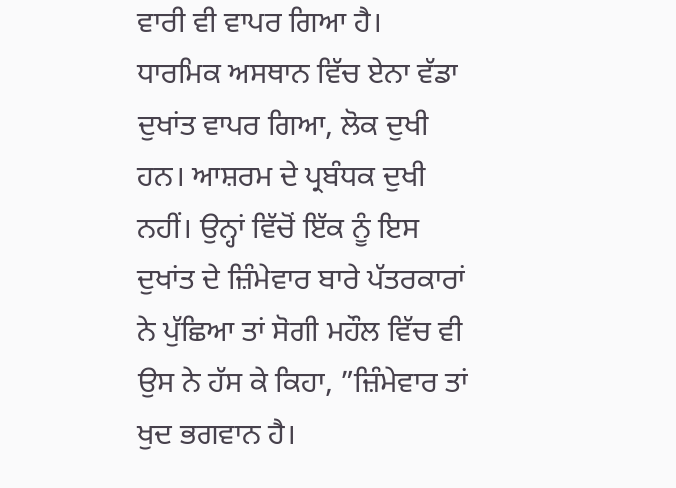ਵਾਰੀ ਵੀ ਵਾਪਰ ਗਿਆ ਹੈ।
ਧਾਰਮਿਕ ਅਸਥਾਨ ਵਿੱਚ ਏਨਾ ਵੱਡਾ ਦੁਖਾਂਤ ਵਾਪਰ ਗਿਆ, ਲੋਕ ਦੁਖੀ ਹਨ। ਆਸ਼ਰਮ ਦੇ ਪ੍ਰਬੰਧਕ ਦੁਖੀ ਨਹੀਂ। ਉਨ੍ਹਾਂ ਵਿੱਚੋਂ ਇੱਕ ਨੂੰ ਇਸ ਦੁਖਾਂਤ ਦੇ ਜ਼ਿੰਮੇਵਾਰ ਬਾਰੇ ਪੱਤਰਕਾਰਾਂ ਨੇ ਪੁੱਛਿਆ ਤਾਂ ਸੋਗੀ ਮਹੌਲ ਵਿੱਚ ਵੀ ਉਸ ਨੇ ਹੱਸ ਕੇ ਕਿਹਾ, ”ਜ਼ਿੰਮੇਵਾਰ ਤਾਂ ਖੁਦ ਭਗਵਾਨ ਹੈ।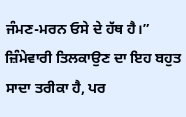ਜੰਮਣ-ਮਰਨ ਓਸੇ ਦੇ ਹੱਥ ਹੈ।” ਜ਼ਿੰਮੇਵਾਰੀ ਤਿਲਕਾਉਣ ਦਾ ਇਹ ਬਹੁਤ ਸਾਦਾ ਤਰੀਕਾ ਹੈ, ਪਰ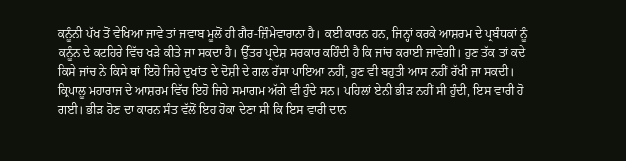ਕਨੂੰਨੀ ਪੱਖ ਤੋਂ ਵੇਖਿਆ ਜਾਵੇ ਤਾਂ ਜਵਾਬ ਮੂਲੋਂ ਹੀ ਗੈਰ-ਜ਼ਿੰਮੇਵਾਰਾਨਾ ਹੈ। ਕਈ ਕਾਰਨ ਹਨ, ਜਿਨ੍ਹਾਂ ਕਰਕੇ ਆਸ਼ਰਮ ਦੇ ਪ੍ਰਬੰਧਕਾਂ ਨੂੰ ਕਨੂੰਨ ਦੇ ਕਟਹਿਰੇ ਵਿੱਚ ਖੜੇ ਕੀਤੇ ਜਾ ਸਕਦਾ ਹੈ। ਉੱਤਰ ਪ੍ਰਦੇਸ਼ ਸਰਕਾਰ ਕਹਿੰਦੀ ਹੈ ਕਿ ਜਾਂਚ ਕਰਾਈ ਜਾਵੇਗੀ। ਹੁਣ ਤੱਕ ਤਾਂ ਕਦੇ ਕਿਸੇ ਜਾਂਚ ਨੇ ਕਿਸੇ ਥਾਂ ਇਹੋ ਜਿਹੇ ਦੁਖਾਂਤ ਦੇ ਦੋਸ਼ੀ ਦੇ ਗਲ ਰੱਸਾ ਪਾਇਆ ਨਹੀਂ, ਹੁਣ ਵੀ ਬਹੁਤੀ ਆਸ ਨਹੀਂ ਰੱਖੀ ਜਾ ਸਕਦੀ।
ਕ੍ਰਿਪਾਲੂ ਮਹਾਰਾਜ ਦੇ ਆਸ਼ਰਮ ਵਿੱਚ ਇਹੋ ਜਿਹੇ ਸਮਾਗਮ ਅੱਗੇ ਵੀ ਹੁੰਦੇ ਸਨ। ਪਹਿਲਾਂ ਏਨੀ ਭੀੜ ਨਹੀਂ ਸੀ ਹੁੰਦੀ, ਇਸ ਵਾਰੀ ਹੋ ਗਈ। ਭੀੜ ਹੋਣ ਦਾ ਕਾਰਨ ਸੰਤ ਵੱਲੋਂ ਇਹ ਹੋਕਾ ਦੇਣਾ ਸੀ ਕਿ ਇਸ ਵਾਰੀ ਦਾਨ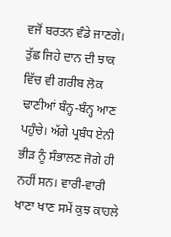ਵਜੋਂ ਬਰਤਨ ਵੰਡੇ ਜਾਣਗੇ। ਤੁੱਛ ਜਿਹੇ ਦਾਨ ਦੀ ਝਾਕ ਵਿੱਚ ਵੀ ਗਰੀਬ ਲੋਕ ਢਾਣੀਆਂ ਬੰਨ੍ਹ-ਬੰਨ੍ਹ ਆਣ ਪਹੁੰਚੇ। ਅੱਗੇ ਪ੍ਰਬੰਧ ਏਨੀ ਭੀੜ ਨੂੰ ਸੰਭਾਲਣ ਜੋਗੇ ਹੀ ਨਹੀਂ ਸਨ। ਵਾਰੀ-ਵਾਰੀ ਖਾਣਾ ਖਾਣ ਸਮੇਂ ਕੁਝ ਕਾਹਲੇ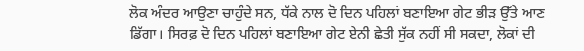ਲੋਕ ਅੰਦਰ ਆਉਣਾ ਚਾਹੁੰਦੇ ਸਨ, ਧੱਕੇ ਨਾਲ ਦੋ ਦਿਨ ਪਹਿਲਾਂ ਬਣਾਇਆ ਗੇਟ ਭੀੜ ਉੱਤੇ ਆਣ ਡਿੱਗਾ। ਸਿਰਫ਼ ਦੋ ਦਿਨ ਪਹਿਲਾਂ ਬਣਾਇਆ ਗੇਟ ਏਨੀ ਛੇਤੀ ਸੁੱਕ ਨਹੀਂ ਸੀ ਸਕਦਾ, ਲੋਕਾਂ ਦੀ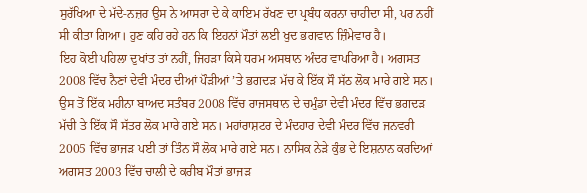ਸੁਰੱਖਿਆ ਦੇ ਮੱਦੇ-ਨਜ਼ਰ ਉਸ ਨੇ ਆਸਰਾ ਦੇ ਕੇ ਕਾਇਮ ਰੱਖਣ ਦਾ ਪ੍ਰਬੰਧ ਕਰਨਾ ਚਾਹੀਦਾ ਸੀ, ਪਰ ਨਹੀਂ ਸੀ ਕੀਤਾ ਗਿਆ। ਹੁਣ ਕਹਿ ਰਹੇ ਹਨ ਕਿ ਇਹਨਾਂ ਮੌਤਾਂ ਲਈ ਖੁਦ ਭਗਵਾਨ ਜ਼ਿੰਮੇਵਾਰ ਹੈ।
ਇਹ ਕੋਈ ਪਹਿਲਾ ਦੁਖਾਂਤ ਤਾਂ ਨਹੀਂ, ਜਿਹੜਾ ਕਿਸੇ ਧਰਮ ਅਸਥਾਨ ਅੰਦਰ ਵਾਪਰਿਆ ਹੈ। ਅਗਸਤ 2008 ਵਿੱਚ ਨੈਣਾਂ ਦੇਵੀ ਮੰਦਰ ਦੀਆਂ ਪੌੜੀਆਂ ’ਤੇ ਭਗਦੜ ਮੱਚ ਕੇ ਇੱਕ ਸੌ ਸੱਠ ਲੋਕ ਮਾਰੇ ਗਏ ਸਨ। ਉਸ ਤੋਂ ਇੱਕ ਮਹੀਨਾ ਬਾਅਦ ਸਤੰਬਰ 2008 ਵਿੱਚ ਰਾਜਸਥਾਨ ਦੇ ਚਮੁੰਡਾ ਦੇਵੀ ਮੰਦਰ ਵਿੱਚ ਭਗਦੜ ਮੱਚੀ ਤੇ ਇੱਕ ਸੌ ਸੱਤਰ ਲੋਕ ਮਾਰੇ ਗਏ ਸਨ। ਮਹਾਂਰਾਸ਼ਟਰ ਦੇ ਮੰਦਹਾਰ ਦੇਵੀ ਮੰਦਰ ਵਿੱਚ ਜਨਵਰੀ 2005 ਵਿੱਚ ਭਾਜੜ ਪਈ ਤਾਂ ਤਿੰਨ ਸੌ ਲੋਕ ਮਾਰੇ ਗਏ ਸਨ। ਨਾਸਿਕ ਨੇੜੇ ਕੁੰਭ ਦੇ ਇਸ਼ਨਾਨ ਕਰਦਿਆਂ ਅਗਸਤ 2003 ਵਿੱਚ ਚਾਲੀ ਦੇ ਕਰੀਬ ਮੌਤਾਂ ਭਾਜੜ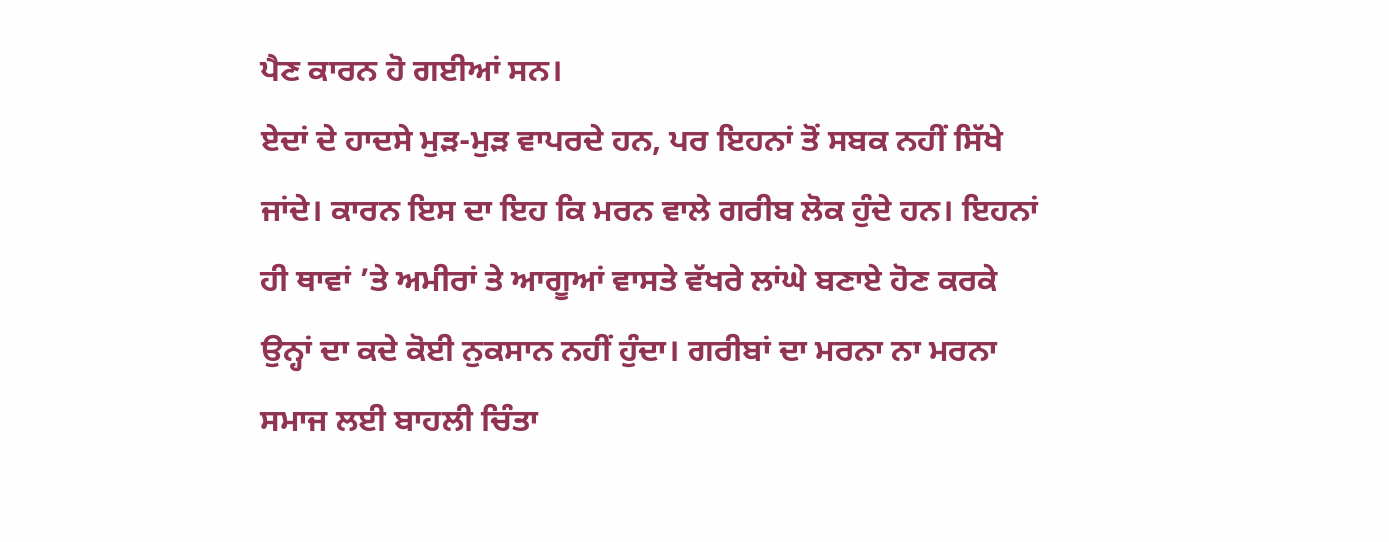ਪੈਣ ਕਾਰਨ ਹੋ ਗਈਆਂ ਸਨ।
ਏਦਾਂ ਦੇ ਹਾਦਸੇ ਮੁੜ-ਮੁੜ ਵਾਪਰਦੇ ਹਨ, ਪਰ ਇਹਨਾਂ ਤੋਂ ਸਬਕ ਨਹੀਂ ਸਿੱਖੇ ਜਾਂਦੇ। ਕਾਰਨ ਇਸ ਦਾ ਇਹ ਕਿ ਮਰਨ ਵਾਲੇ ਗਰੀਬ ਲੋਕ ਹੁੰਦੇ ਹਨ। ਇਹਨਾਂ ਹੀ ਥਾਵਾਂ ’ਤੇ ਅਮੀਰਾਂ ਤੇ ਆਗੂਆਂ ਵਾਸਤੇ ਵੱਖਰੇ ਲਾਂਘੇ ਬਣਾਏ ਹੋਣ ਕਰਕੇ ਉਨ੍ਹਾਂ ਦਾ ਕਦੇ ਕੋਈ ਨੁਕਸਾਨ ਨਹੀਂ ਹੁੰਦਾ। ਗਰੀਬਾਂ ਦਾ ਮਰਨਾ ਨਾ ਮਰਨਾ ਸਮਾਜ ਲਈ ਬਾਹਲੀ ਚਿੰਤਾ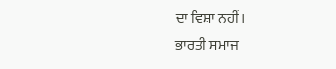ਦਾ ਵਿਸ਼ਾ ਨਹੀਂ।
ਭਾਰਤੀ ਸਮਾਜ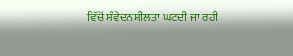ਵਿੱਚੋਂ ਸੰਵੇਦਨਸ਼ੀਲਤਾ ਘਟਦੀ ਜਾ ਰਹੀ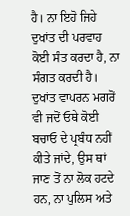ਹੈ। ਨਾ ਇਹੋ ਜਿਹੇ ਦੁਖਾਂਤ ਦੀ ਪਰਵਾਹ ਕੋਈ ਸੰਤ ਕਰਦਾ ਹੈ, ਨਾ ਸੰਗਤ ਕਰਦੀ ਹੈ। ਦੁਖਾਂਤ ਵਾਪਰਨ ਮਗਰੋਂ ਵੀ ਜਦੋਂ ਓਥੇ ਕੋਈ ਬਚਾਓ ਦੇ ਪ੍ਰਬੰਧ ਨਹੀਂ ਕੀਤੇ ਜਾਂਦੇ, ਉਸ ਥਾਂ ਜਾਣ ਤੋਂ ਨਾ ਲੋਕ ਹਟਦੇ ਹਨ, ਨਾ ਪੁਲਿਸ ਅਤੇ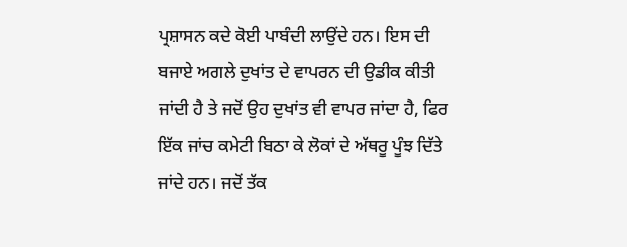ਪ੍ਰਸ਼ਾਸਨ ਕਦੇ ਕੋਈ ਪਾਬੰਦੀ ਲਾਉਂਦੇ ਹਨ। ਇਸ ਦੀ ਬਜਾਏ ਅਗਲੇ ਦੁਖਾਂਤ ਦੇ ਵਾਪਰਨ ਦੀ ਉਡੀਕ ਕੀਤੀ ਜਾਂਦੀ ਹੈ ਤੇ ਜਦੋਂ ਉਹ ਦੁਖਾਂਤ ਵੀ ਵਾਪਰ ਜਾਂਦਾ ਹੈ, ਫਿਰ ਇੱਕ ਜਾਂਚ ਕਮੇਟੀ ਬਿਠਾ ਕੇ ਲੋਕਾਂ ਦੇ ਅੱਥਰੂ ਪੂੰਝ ਦਿੱਤੇ ਜਾਂਦੇ ਹਨ। ਜਦੋਂ ਤੱਕ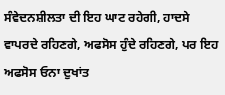ਸੰਵੇਦਨਸ਼ੀਲਤਾ ਦੀ ਇਹ ਘਾਟ ਰਹੇਗੀ, ਹਾਦਸੇ ਵਾਪਰਦੇ ਰਹਿਣਗੇ, ਅਫਸੋਸ ਹੁੰਦੇ ਰਹਿਣਗੇ, ਪਰ ਇਹ ਅਫਸੋਸ ਓਨਾ ਦੁਖਾਂਤ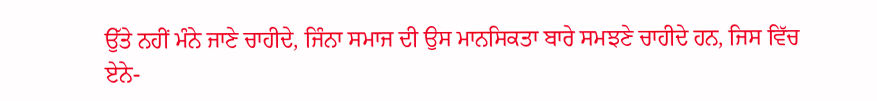ਉੱਤੇ ਨਹੀਂ ਮੰਨੇ ਜਾਣੇ ਚਾਹੀਦੇ, ਜਿੰਨਾ ਸਮਾਜ ਦੀ ਉਸ ਮਾਨਸਿਕਤਾ ਬਾਰੇ ਸਮਝਣੇ ਚਾਹੀਦੇ ਹਨ, ਜਿਸ ਵਿੱਚ ਏਨੇ-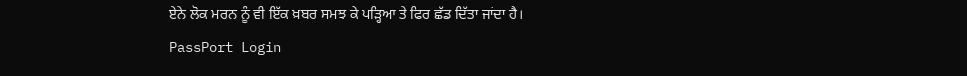ਏਨੇ ਲੋਕ ਮਰਨ ਨੂੰ ਵੀ ਇੱਕ ਖ਼ਬਰ ਸਮਝ ਕੇ ਪੜ੍ਹਿਆ ਤੇ ਫਿਰ ਛੱਡ ਦਿੱਤਾ ਜਾਂਦਾ ਹੈ।
PassPort Login